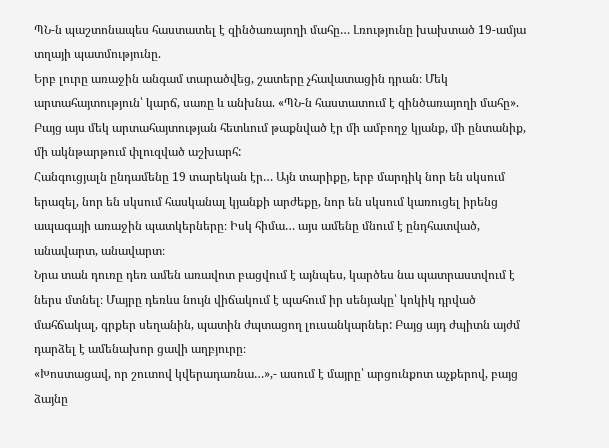ՊՆ-ն պաշտոնապես հաստատել է զինծառայողի մահը… Լռությունը խախտած 19-ամյա տղայի պատմությունը.
Երբ լուրը առաջին անգամ տարածվեց, շատերը չհավատացին դրան։ Մեկ արտահայտություն՝ կարճ, սառը և անխնա. «ՊՆ-ն հաստատում է զինծառայողի մահը». Բայց այս մեկ արտահայտության հետևում թաքնված էր մի ամբողջ կյանք, մի ընտանիք, մի ակնթարթում փլուզված աշխարհ:
Հանգուցյալն ընդամենը 19 տարեկան էր… Այն տարիքը, երբ մարդիկ նոր են սկսում երազել, նոր են սկսում հասկանալ կյանքի արժեքը, նոր են սկսում կառուցել իրենց ապագայի առաջին պատկերները։ Իսկ հիմա… այս ամենը մնում է ընդհատված, անավարտ, անավարտ։
Նրա տան դուռը դեռ ամեն առավոտ բացվում է այնպես, կարծես նա պատրաստվում է ներս մտնել։ Մայրը դեռևս նույն վիճակում է պահում իր սենյակը՝ կոկիկ դրված մահճակալ, գրքեր սեղանին, պատին ժպտացող լուսանկարներ: Բայց այդ ժպիտն այժմ դարձել է ամենախոր ցավի աղբյուրը։
«Խոստացավ, որ շուտով կվերադառնա…»,- ասում է մայրը՝ արցունքոտ աչքերով, բայց ձայնը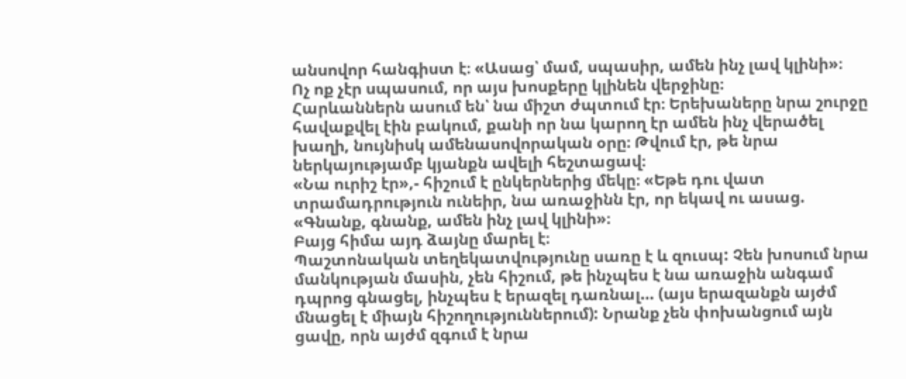անսովոր հանգիստ է։ «Ասաց՝ մամ, սպասիր, ամեն ինչ լավ կլինի»։
Ոչ ոք չէր սպասում, որ այս խոսքերը կլինեն վերջինը։
Հարևաններն ասում են՝ նա միշտ ժպտում էր։ Երեխաները նրա շուրջը հավաքվել էին բակում, քանի որ նա կարող էր ամեն ինչ վերածել խաղի, նույնիսկ ամենասովորական օրը։ Թվում էր, թե նրա ներկայությամբ կյանքն ավելի հեշտացավ։
«Նա ուրիշ էր»,- հիշում է ընկերներից մեկը։ «Եթե դու վատ տրամադրություն ունեիր, նա առաջինն էր, որ եկավ ու ասաց. «Գնանք, գնանք, ամեն ինչ լավ կլինի»։
Բայց հիմա այդ ձայնը մարել է։
Պաշտոնական տեղեկատվությունը սառը է և զուսպ: Չեն խոսում նրա մանկության մասին, չեն հիշում, թե ինչպես է նա առաջին անգամ դպրոց գնացել, ինչպես է երազել դառնալ… (այս երազանքն այժմ մնացել է միայն հիշողություններում): Նրանք չեն փոխանցում այն ցավը, որն այժմ զգում է նրա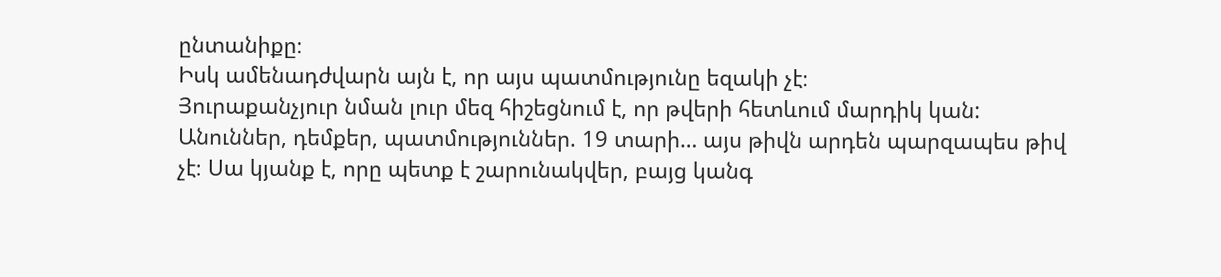ընտանիքը։
Իսկ ամենադժվարն այն է, որ այս պատմությունը եզակի չէ։
Յուրաքանչյուր նման լուր մեզ հիշեցնում է, որ թվերի հետևում մարդիկ կան: Անուններ, դեմքեր, պատմություններ. 19 տարի… այս թիվն արդեն պարզապես թիվ չէ։ Սա կյանք է, որը պետք է շարունակվեր, բայց կանգ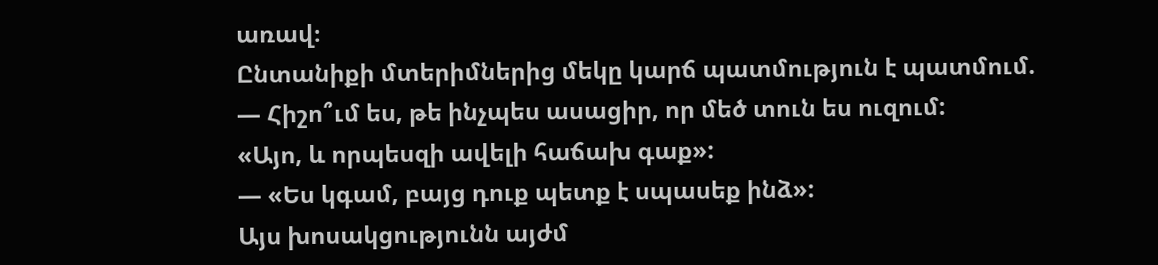առավ։
Ընտանիքի մտերիմներից մեկը կարճ պատմություն է պատմում.
— Հիշո՞ւմ ես, թե ինչպես ասացիր, որ մեծ տուն ես ուզում:
«Այո, և որպեսզի ավելի հաճախ գաք»:
— «Ես կգամ, բայց դուք պետք է սպասեք ինձ»:
Այս խոսակցությունն այժմ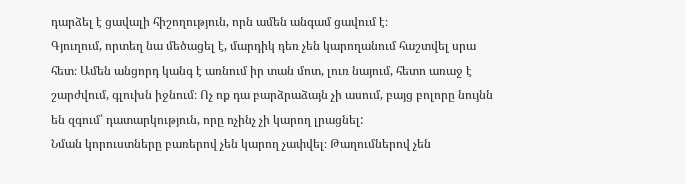դարձել է ցավալի հիշողություն, որն ամեն անգամ ցավում է։
Գյուղում, որտեղ նա մեծացել է, մարդիկ դեռ չեն կարողանում հաշտվել սրա հետ։ Ամեն անցորդ կանգ է առնում իր տան մոտ, լուռ նայում, հետո առաջ է շարժվում, գլուխն իջնում։ Ոչ ոք դա բարձրաձայն չի ասում, բայց բոլորը նույնն են զգում՝ դատարկություն, որը ոչինչ չի կարող լրացնել:
Նման կորուստները բառերով չեն կարող չափվել։ Թաղումներով չեն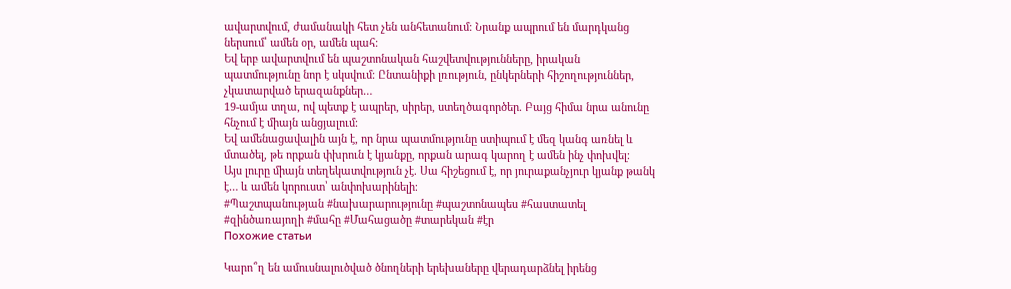ավարտվում, ժամանակի հետ չեն անհետանում։ Նրանք ապրում են մարդկանց ներսում՝ ամեն օր, ամեն պահ։
Եվ երբ ավարտվում են պաշտոնական հաշվետվությունները, իրական պատմությունը նոր է սկսվում։ Ընտանիքի լռություն, ընկերների հիշողություններ, չկատարված երազանքներ…
19-ամյա տղա, ով պետք է ապրեր, սիրեր, ստեղծագործեր. Բայց հիմա նրա անունը հնչում է միայն անցյալում։
Եվ ամենացավալին այն է, որ նրա պատմությունը ստիպում է մեզ կանգ առնել և մտածել, թե որքան փխրուն է կյանքը, որքան արագ կարող է ամեն ինչ փոխվել։
Այս լուրը միայն տեղեկատվություն չէ. Սա հիշեցում է, որ յուրաքանչյուր կյանք թանկ է… և ամեն կորուստ՝ անփոխարինելի։
#Պաշտպանության #նախարարությունը #պաշտոնապես #հաստատել #զինծառայողի #մահը #Մահացածը #տարեկան #էր
Похожие статьи

Կարո՞ղ են ամուսնալուծված ծնողների երեխաները վերադարձնել իրենց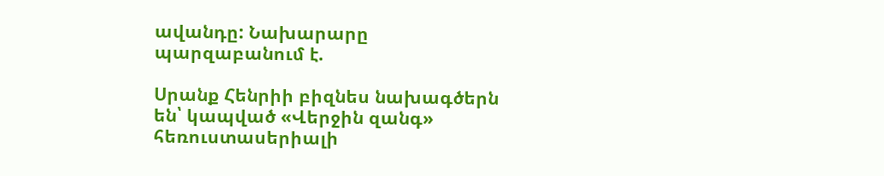ավանդը: Նախարարը պարզաբանում է.

Սրանք Հենրիի բիզնես նախագծերն են՝ կապված «Վերջին զանգ» հեռուստասերիալի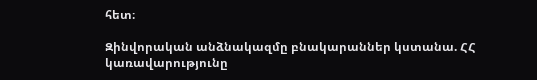հետ։

Զինվորական անձնակազմը բնակարաններ կստանա. ՀՀ կառավարությունը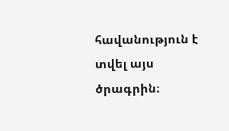հավանություն է տվել այս ծրագրին։